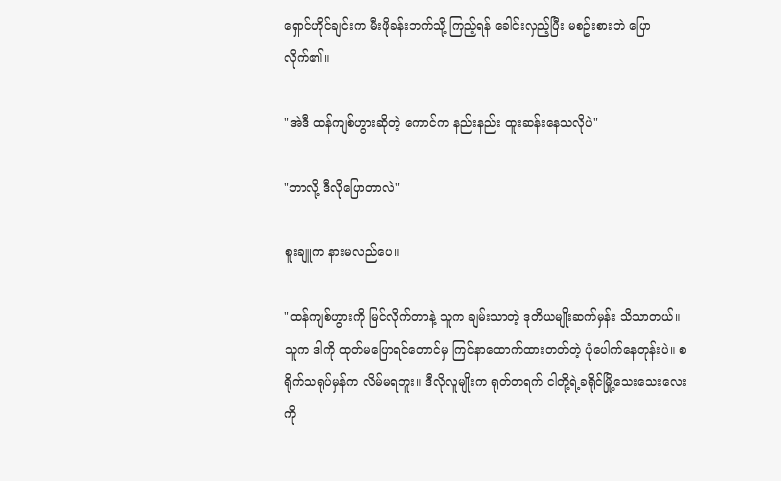ရှောင်ဟိုင်ချင်းက မီးဖိုခန်းဘက်သို့ ကြည့်ရန် ခေါင်းလှည့်ပြီး မစဥ်းစားဘဲ ပြောလိုက်၏။

"အဲဒီ ထန်ကျစ်ဟွားဆိုတဲ့ ကောင်က နည်းနည်း ထူးဆန်းနေသလိုပဲ"

"ဘာလို့ ဒီလိုပြောတာလဲ"

စူးချူက နားမလည်ပေ။

"ထန်ကျစ်ဟွားကို မြင်လိုက်တာနဲ့ သူက ချမ်းသာတဲ့ ဒုတိယမျိုးဆက်မှန်း သိသာတယ်။ သူက ဒါကို ထုတ်မပြောရင်တောင်မှ ကြင်နာထောက်ထားတတ်တဲ့ ပုံပေါက်နေတုန်းပဲ။ စရိုက်သရုပ်မှန်က လိမ်မရဘူး။ ဒီလိုလူမျိုးက ရုတ်တရက် ငါတို့ရဲ့ခရိုင်မြို့သေးသေးလေးကို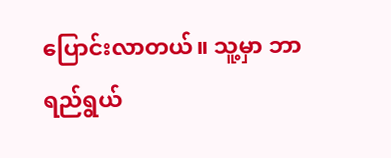ပြောင်းလာတယ်။ သူ့မှာ ဘာရည်ရွယ်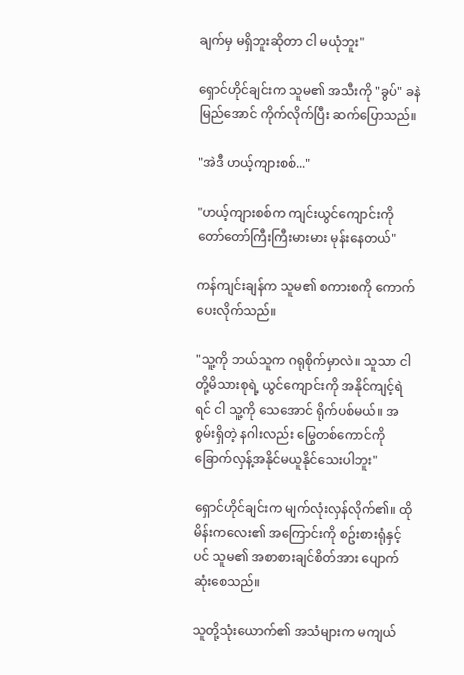ချက်မှ မရှိဘူးဆိုတာ ငါ မယုံဘူး"

ရှောင်ဟိုင်ချင်းက သူမ၏ အသီးကို "ခွပ်" ခနဲ မြည်အောင် ကိုက်လိုက်ပြီး ဆက်ပြောသည်။

"အဲဒီ ဟယ့်ကျားစစ်..."

"ဟယ့်ကျားစစ်က ကျင်းယွင်ကျောင်းကို တော်တော်ကြီးကြီးမားမား မုန်းနေတယ်"

ကန်ကျင်းချန်က သူမ၏ စကားစကို ကောက်ပေးလိုက်သည်။

"သူ့ကို ဘယ်သူက ဂရုစိုက်မှာလဲ။ သူသာ ငါတို့မိသားစုရဲ့ ယွင်ကျောင်းကို အနိုင်ကျင့်ရဲရင် ငါ သူ့ကို သေအောင် ရိုက်ပစ်မယ်။ အစွမ်းရှိတဲ့ နဂါးလည်း မြွေတစ်ကောင်ကို ခြောက်လှန့်အနိုင်မယူနိုင်သေးပါဘူး"

ရှောင်ဟိုင်ချင်းက မျက်လုံးလှန်လိုက်၏။ ထို မိန်းကလေး၏ အကြောင်းကို စဥ်းစားရုံနှင့်ပင် သူမ၏ အစာစားချင်စိတ်အား ပျောက်ဆုံးစေသည်။

သူတို့သုံးယောက်၏ အသံများက မကျယ်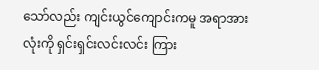သော်လည်း ကျင်းယွင်ကျောင်းကမူ အရာအားလုံးကို ရှင်းရှင်းလင်းလင်း ကြား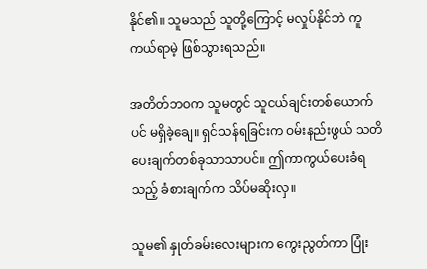နိုင်၏။ သူမသည် သူတို့ကြောင့် မလှုပ်နိုင်ဘဲ ကူကယ်ရာမဲ့ ဖြစ်သွားရသည်။

အတိတ်ဘဝက သူမတွင် သူငယ်ချင်းတစ်ယောက်ပင် မရှိခဲ့ချေ။ ရှင်သန်ရခြင်းက ဝမ်းနည်းဖွယ် သတိပေးချက်တစ်ခုသာသာပင်။ ဤကာကွယ်ပေးခံရသည့် ခံစားချက်က သိပ်မဆိုးလှ။

သူမ၏ နှုတ်ခမ်းလေးများက ကွေးညွတ်ကာ ပြုံး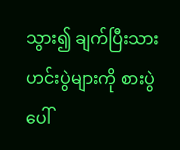သွား၍ ချက်ပြီးသား ဟင်းပွဲများကို စားပွဲပေါ်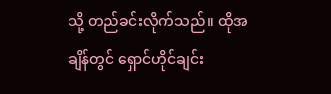သို့ တည်ခင်းလိုက်သည်။ ထိုအချိန်တွင် ရှောင်ဟိုင်ချင်း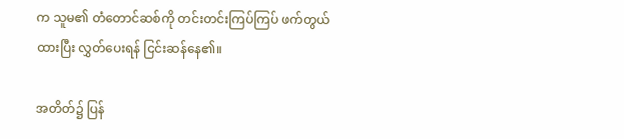က သူမ၏ တံတောင်ဆစ်ကို တင်းတင်းကြပ်ကြပ် ဖက်တွယ်ထားပြီး လွှတ်ပေးရန် ငြင်းဆန်နေ၏။

အတိတ်၌ ပြန်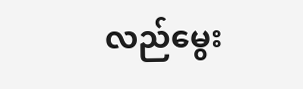လည်မွေး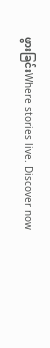ဖွားခြင်းWhere stories live. Discover now